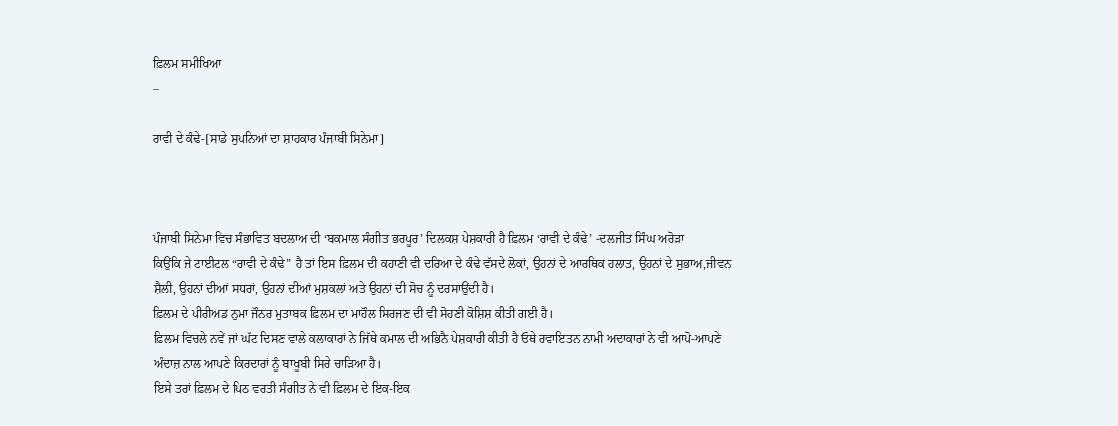ਫ਼ਿਲਮ ਸਮੀਖਿਆ
–

ਰਾਵੀ ਦੇ ਕੰਢੇ-[ਸਾਡੇ ਸੁਪਨਿਆਂ ਦਾ ਸ਼ਾਹਕਾਰ ਪੰਜਾਬੀ ਸਿਨੇਮਾ]



ਪੰਜਾਬੀ ਸਿਨੇਮਾ ਵਿਚ ਸੰਭਾਵਿਤ ਬਦਲਾਅ ਦੀ ‘ਬਕਮਾਲ ਸੰਗੀਤ ਭਰਪੂਰ’ ਦਿਲਕਸ਼ ਪੇਸ਼ਕਾਰੀ ਹੈ ਫ਼ਿਲਮ ‘ਰਾਵੀ ਦੇ ਕੰਢੇ’ -ਦਲਜੀਤ ਸਿੰਘ ਅਰੋੜਾ
ਕਿਉਂਕਿ ਜੇ ਟਾਈਟਲ “ਰਾਵੀ ਦੇ ਕੰਢੇ” ਹੈ ਤਾਂ ਇਸ ਫ਼ਿਲਮ ਦੀ ਕਹਾਣੀ ਵੀ ਦਰਿਆ ਦੇ ਕੰਢੇ ਵੱਸਦੇ ਲੋਕਾਂ, ਉਹਨਾਂ ਦੇ ਆਰਥਿਕ ਹਲਾਤ, ਉਹਨਾਂ ਦੇ ਸੁਭਾਅ,ਜੀਵਨ ਸ਼ੈਲੀ, ਉਹਨਾਂ ਦੀਆਂ ਸਧਰਾਂ, ਉਹਨਾਂ ਦੀਆਂ ਮੁਸ਼ਕਲਾਂ ਅਤੇ ਉਹਨਾਂ ਦੀ ਸੋਚ ਨੂੰ ਦਰਸਾਉਂਦੀ ਹੈ।
ਫ਼ਿਲਮ ਦੇ ਪੀਰੀਅਡ ਨੁਮਾ ਜੌਨਰ ਮੁਤਾਬਕ ਫ਼ਿਲਮ ਦਾ ਮਾਹੌਲ ਸਿਰਜਣ ਦੀ ਵੀ ਸੋਹਣੀ ਕੋਸ਼ਿਸ਼ ਕੀਤੀ ਗਈ ਹੈ।
ਫ਼ਿਲਮ ਵਿਚਲੇ ਨਵੇਂ ਜਾਂ ਘੱਟ ਦਿਸਣ ਵਾਲੇ ਕਲਾਕਾਰਾਂ ਨੇ ਜਿੱਥੇ ਕਮਾਲ ਦੀ ਅਭਿਨੈ ਪੇਸ਼ਕਾਰੀ ਕੀਤੀ ਹੈ ਓਥੇ ਰਵਾਇਤਨ ਨਾਮੀ ਅਦਾਕਾਰਾਂ ਨੇ ਵੀ ਆਪੋ-ਆਪਣੇ ਅੰਦਾਜ਼ ਨਾਲ ਆਪਣੇ ਕਿਰਦਾਰਾਂ ਨੂੰ ਬਾਖੂਬੀ ਸਿਰੇ ਚਾੜਿਆ ਹੈ।
ਇਸੇ ਤਰਾਂ ਫ਼ਿਲਮ ਦੇ ਪਿਠ ਵਰਤੀ ਸੰਗੀਤ ਨੇ ਵੀ ਫ਼ਿਲਮ ਦੇ ਇਕ-ਇਕ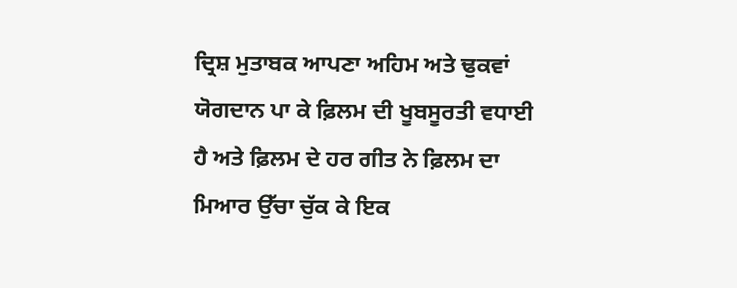ਦ੍ਰਿਸ਼ ਮੁਤਾਬਕ ਆਪਣਾ ਅਹਿਮ ਅਤੇ ਢੁਕਵਾਂ ਯੋਗਦਾਨ ਪਾ ਕੇ ਫ਼ਿਲਮ ਦੀ ਖੂਬਸੂਰਤੀ ਵਧਾਈ ਹੈ ਅਤੇ ਫ਼ਿਲਮ ਦੇ ਹਰ ਗੀਤ ਨੇ ਫ਼ਿਲਮ ਦਾ ਮਿਆਰ ਉੱਚਾ ਚੁੱਕ ਕੇ ਇਕ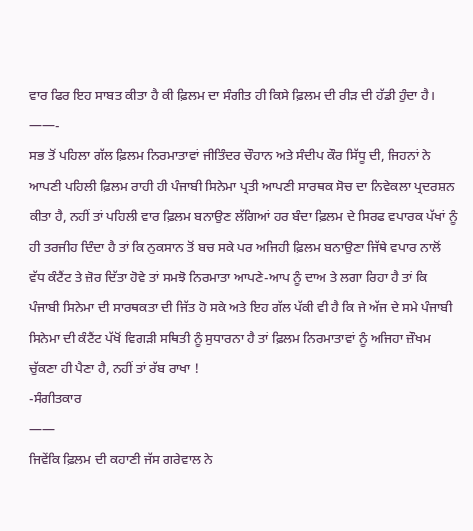ਵਾਰ ਫਿਰ ਇਹ ਸਾਬਤ ਕੀਤਾ ਹੈ ਕੀ ਫ਼ਿਲਮ ਦਾ ਸੰਗੀਤ ਹੀ ਕਿਸੇ ਫ਼ਿਲਮ ਦੀ ਰੀੜ ਦੀ ਹੱਡੀ ਹੁੰਦਾ ਹੈ।
——-
ਸਭ ਤੋਂ ਪਹਿਲਾ ਗੱਲ ਫ਼ਿਲਮ ਨਿਰਮਾਤਾਵਾਂ ਜੀਤਿੰਦਰ ਚੌਹਾਨ ਅਤੇ ਸੰਦੀਪ ਕੌਰ ਸਿੱਧੂ ਦੀ, ਜਿਹਨਾਂ ਨੇ ਆਪਣੀ ਪਹਿਲੀ ਫ਼ਿਲਮ ਰਾਹੀ ਹੀ ਪੰਜਾਬੀ ਸਿਨੇਮਾ ਪ੍ਰਤੀ ਆਪਣੀ ਸਾਰਥਕ ਸੋਚ ਦਾ ਨਿਵੇਕਲਾ ਪ੍ਰਦਰਸ਼ਨ ਕੀਤਾ ਹੈ, ਨਹੀਂ ਤਾਂ ਪਹਿਲੀ ਵਾਰ ਫ਼ਿਲਮ ਬਨਾਉਣ ਲੱਗਿਆਂ ਹਰ ਬੰਦਾ ਫ਼ਿਲਮ ਦੇ ਸਿਰਫ ਵਪਾਰਕ ਪੱਖਾਂ ਨੂੰ ਹੀ ਤਰਜੀਹ ਦਿੰਦਾ ਹੈ ਤਾਂ ਕਿ ਨੁਕਸਾਨ ਤੋਂ ਬਚ ਸਕੇ ਪਰ ਅਜਿਹੀ ਫ਼ਿਲਮ ਬਨਾਉਣਾ ਜਿੱਥੇ ਵਪਾਰ ਨਾਲੋਂ ਵੱਧ ਕੰਟੈਂਟ ਤੇ ਜ਼ੋਰ ਦਿੱਤਾ ਹੋਵੇ ਤਾਂ ਸਮਝੋ ਨਿਰਮਾਤਾ ਆਪਣੇ-ਆਪ ਨੂੰ ਦਾਅ ਤੇ ਲਗਾ ਰਿਹਾ ਹੈ ਤਾਂ ਕਿ ਪੰਜਾਬੀ ਸਿਨੇਮਾ ਦੀ ਸਾਰਥਕਤਾ ਦੀ ਜਿੱਤ ਹੋ ਸਕੇ ਅਤੇ ਇਹ ਗੱਲ ਪੱਕੀ ਵੀ ਹੈ ਕਿ ਜੇ ਅੱਜ ਦੇ ਸਮੇ ਪੰਜਾਬੀ ਸਿਨੇਮਾ ਦੀ ਕੰਟੈਂਟ ਪੱਖੋਂ ਵਿਗੜੀ ਸਥਿਤੀ ਨੂੰ ਸੁਧਾਰਨਾ ਹੈ ਤਾਂ ਫ਼ਿਲਮ ਨਿਰਮਾਤਾਵਾਂ ਨੂੰ ਅਜਿਹਾ ਜ਼ੌਖਮ ਚੁੱਕਣਾ ਹੀ ਪੈਣਾ ਹੈ, ਨਹੀਂ ਤਾਂ ਰੱਬ ਰਾਖਾ !
-ਸੰਗੀਤਕਾਰ
——
ਜਿਵੇਂਕਿ ਫ਼ਿਲਮ ਦੀ ਕਹਾਣੀ ਜੱਸ ਗਰੇਵਾਲ ਨੇ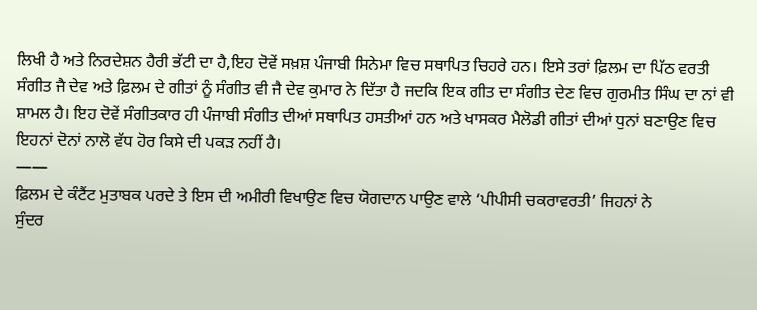ਲਿਖੀ ਹੈ ਅਤੇ ਨਿਰਦੇਸ਼ਨ ਹੈਰੀ ਭੱਟੀ ਦਾ ਹੈ,ਇਹ ਦੋਵੇਂ ਸਖ਼ਸ਼ ਪੰਜਾਬੀ ਸਿਨੇਮਾ ਵਿਚ ਸਥਾਪਿਤ ਚਿਹਰੇ ਹਨ। ਇਸੇ ਤਰਾਂ ਫ਼ਿਲਮ ਦਾ ਪਿੱਠ ਵਰਤੀ ਸੰਗੀਤ ਜੈ ਦੇਵ ਅਤੇ ਫ਼ਿਲਮ ਦੇ ਗੀਤਾਂ ਨੂੰ ਸੰਗੀਤ ਵੀ ਜੈ ਦੇਵ ਕੁਮਾਰ ਨੇ ਦਿੱਤਾ ਹੈ ਜਦਕਿ ਇਕ ਗੀਤ ਦਾ ਸੰਗੀਤ ਦੇਣ ਵਿਚ ਗੁਰਮੀਤ ਸਿੰਘ ਦਾ ਨਾਂ ਵੀ ਸ਼ਾਮਲ ਹੈ। ਇਹ ਦੋਵੇਂ ਸੰਗੀਤਕਾਰ ਹੀ ਪੰਜਾਬੀ ਸੰਗੀਤ ਦੀਆਂ ਸਥਾਪਿਤ ਹਸਤੀਆਂ ਹਨ ਅਤੇ ਖਾਸਕਰ ਮੈਲੋਡੀ ਗੀਤਾਂ ਦੀਆਂ ਧੁਨਾਂ ਬਣਾਉਣ ਵਿਚ ਇਹਨਾਂ ਦੋਨਾਂ ਨਾਲੋ ਵੱਧ ਹੋਰ ਕਿਸੇ ਦੀ ਪਕੜ ਨਹੀਂ ਹੈ।
——
ਫ਼ਿਲਮ ਦੇ ਕੰਟੈਂਟ ਮੁਤਾਬਕ ਪਰਦੇ ਤੇ ਇਸ ਦੀ ਅਮੀਰੀ ਵਿਖਾਉਣ ਵਿਚ ਯੋਗਦਾਨ ਪਾਉਣ ਵਾਲੇ ‘ਪੀਪੀਸੀ ਚਕਰਾਵਰਤੀ’ ਜਿਹਨਾਂ ਨੇ
ਸੁੰਦਰ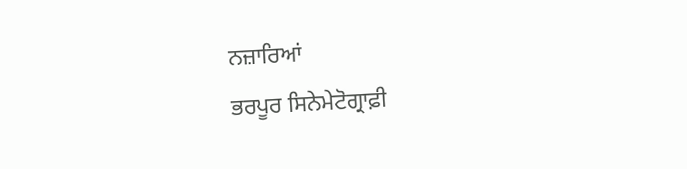ਨਜ਼ਾਰਿਆਂ
ਭਰਪੂਰ ਸਿਨੇਮੇਟੋਗ੍ਰਾਫ਼ੀ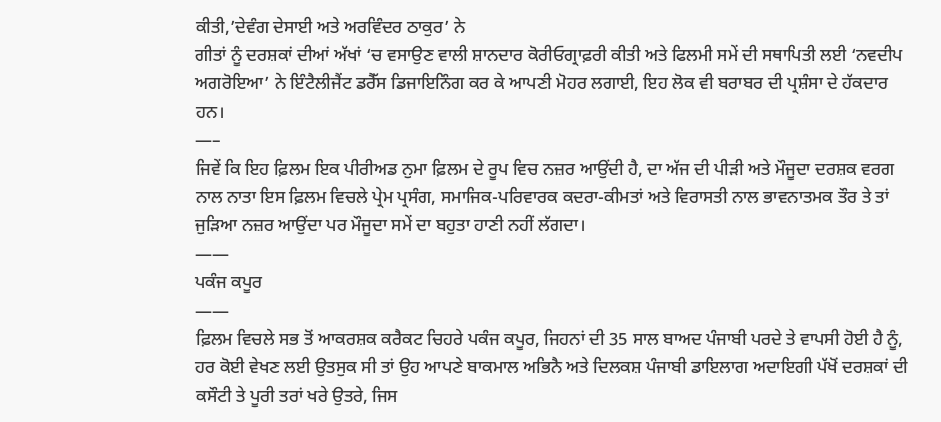ਕੀਤੀ,’ਦੇਵੰਗ ਦੇਸਾਈ ਅਤੇ ਅਰਵਿੰਦਰ ਠਾਕੁਰ’ ਨੇ
ਗੀਤਾਂ ਨੂੰ ਦਰਸ਼ਕਾਂ ਦੀਆਂ ਅੱਖਾਂ ‘ਚ ਵਸਾਉਣ ਵਾਲੀ ਸ਼ਾਨਦਾਰ ਕੋਰੀਓਗ੍ਰਾਫ਼ਰੀ ਕੀਤੀ ਅਤੇ ਫਿਲਮੀ ਸਮੇਂ ਦੀ ਸਥਾਪਿਤੀ ਲਈ ‘ਨਵਦੀਪ ਅਗਰੋਇਆ’ ਨੇ ਇੰਟੈਲੀਜੈਂਟ ਡਰੈੱਸ ਡਿਜਾਇਨਿੰਗ ਕਰ ਕੇ ਆਪਣੀ ਮੋਹਰ ਲਗਾਈ, ਇਹ ਲੋਕ ਵੀ ਬਰਾਬਰ ਦੀ ਪ੍ਰਸ਼ੰਸਾ ਦੇ ਹੱਕਦਾਰ ਹਨ।
—–
ਜਿਵੇਂ ਕਿ ਇਹ ਫ਼ਿਲਮ ਇਕ ਪੀਰੀਅਡ ਨੁਮਾ ਫ਼ਿਲਮ ਦੇ ਰੂਪ ਵਿਚ ਨਜ਼ਰ ਆਉਂਦੀ ਹੈ, ਦਾ ਅੱਜ ਦੀ ਪੀੜੀ ਅਤੇ ਮੌਜੂਦਾ ਦਰਸ਼ਕ ਵਰਗ ਨਾਲ ਨਾਤਾ ਇਸ ਫ਼ਿਲਮ ਵਿਚਲੇ ਪ੍ਰੇਮ ਪ੍ਰਸੰਗ, ਸਮਾਜਿਕ-ਪਰਿਵਾਰਕ ਕਦਰਾ-ਕੀਮਤਾਂ ਅਤੇ ਵਿਰਾਸਤੀ ਨਾਲ ਭਾਵਨਾਤਮਕ ਤੌਰ ਤੇ ਤਾਂ ਜੁੜਿਆ ਨਜ਼ਰ ਆਉਂਦਾ ਪਰ ਮੌਜੂਦਾ ਸਮੇਂ ਦਾ ਬਹੁਤਾ ਹਾਣੀ ਨਹੀਂ ਲੱਗਦਾ।
——
ਪਕੰਜ ਕਪੂਰ
——
ਫ਼ਿਲਮ ਵਿਚਲੇ ਸਭ ਤੋਂ ਆਕਰਸ਼ਕ ਕਰੈਕਟ ਚਿਹਰੇ ਪਕੰਜ ਕਪੂਰ, ਜਿਹਨਾਂ ਦੀ 35 ਸਾਲ ਬਾਅਦ ਪੰਜਾਬੀ ਪਰਦੇ ਤੇ ਵਾਪਸੀ ਹੋਈ ਹੈ ਨੂੰ, ਹਰ ਕੋਈ ਵੇਖਣ ਲਈ ਉਤਸੁਕ ਸੀ ਤਾਂ ਉਹ ਆਪਣੇ ਬਾਕਮਾਲ ਅਭਿਨੈ ਅਤੇ ਦਿਲਕਸ਼ ਪੰਜਾਬੀ ਡਾਇਲਾਗ ਅਦਾਇਗੀ ਪੱਖੋਂ ਦਰਸ਼ਕਾਂ ਦੀ ਕਸੌਟੀ ਤੇ ਪੂਰੀ ਤਰਾਂ ਖਰੇ ਉਤਰੇ, ਜਿਸ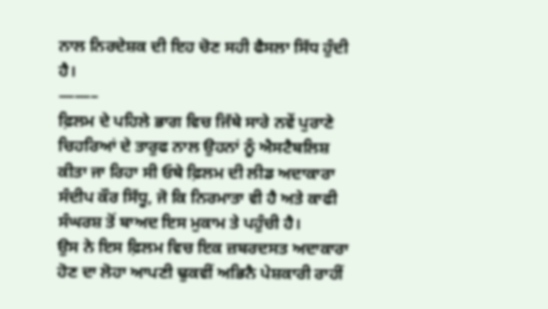ਨਾਲ ਨਿਰਦੇਸ਼ਕ ਦੀ ਇਹ ਚੋਣ ਸਹੀ ਫੈਸਲਾ ਸਿੱਧ ਹੁੰਦੀ ਹੈ।
——–
ਫ਼ਿਲਮ ਦੇ ਪਹਿਲੇ ਭਾਗ ਵਿਚ ਜਿੱਥੇ ਸਾਰੇ ਨਵੇਂ ਪੁਰਾਣੇ ਚਿਹਰਿਆਂ ਦੇ ਤਾਰੁਫ ਨਾਲ ਉਹਨਾਂ ਨੂੰ ਐਸਟੈਬਲਿਸ਼ ਕੀਤਾ ਜਾ ਰਿਹਾ ਸੀ ਓਥੇ ਫ਼ਿਲਮ ਦੀ ਲੀਡ ਅਦਾਕਾਰਾ ਸੰਦੀਪ ਕੌਰ ਸਿੱਧੂ, ਜੋ ਕਿ ਨਿਰਮਾਤਾ ਵੀ ਹੈ ਅਤੇ ਕਾਫੀ ਸੰਘਰਸ਼ ਤੋਂ ਬਾਅਦ ਇਸ ਮੁਕਾਮ ਤੇ ਪਹੁੰਚੀ ਹੈ।
ਉਸ ਨੇ ਇਸ ਫ਼ਿਲਮ ਵਿਚ ਇਕ ਜ਼ਬਰਦਸਤ ਅਦਾਕਾਰਾ ਹੋਣ ਦਾ ਲੋਹਾ ਆਪਣੀ ਢੁਕਵੀਂ ਅਭਿਨੈ ਪੇਸ਼ਕਾਰੀ ਰਾਹੀਂ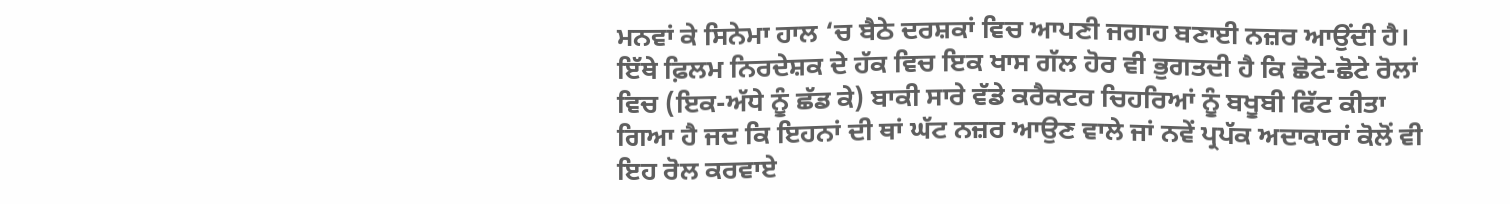ਮਨਵਾਂ ਕੇ ਸਿਨੇਮਾ ਹਾਲ ‘ਚ ਬੈਠੇ ਦਰਸ਼ਕਾਂ ਵਿਚ ਆਪਣੀ ਜਗਾਹ ਬਣਾਈ ਨਜ਼ਰ ਆਉਂਦੀ ਹੈ।
ਇੱਥੇ ਫ਼ਿਲਮ ਨਿਰਦੇਸ਼ਕ ਦੇ ਹੱਕ ਵਿਚ ਇਕ ਖਾਸ ਗੱਲ ਹੋਰ ਵੀ ਭੁਗਤਦੀ ਹੈ ਕਿ ਛੋਟੇ-ਛੋਟੇ ਰੋਲਾਂ ਵਿਚ (ਇਕ-ਅੱਧੇ ਨੂੰ ਛੱਡ ਕੇ) ਬਾਕੀ ਸਾਰੇ ਵੱਡੇ ਕਰੈਕਟਰ ਚਿਹਰਿਆਂ ਨੂੰ ਬਖੂਬੀ ਫਿੱਟ ਕੀਤਾ ਗਿਆ ਹੈ ਜਦ ਕਿ ਇਹਨਾਂ ਦੀ ਥਾਂ ਘੱਟ ਨਜ਼ਰ ਆਉਣ ਵਾਲੇ ਜਾਂ ਨਵੇਂ ਪ੍ਰਪੱਕ ਅਦਾਕਾਰਾਂ ਕੋਲੋਂ ਵੀ ਇਹ ਰੋਲ ਕਰਵਾਏ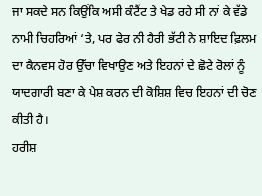ਜਾ ਸਕਦੇ ਸਨ ਕਿਉਂਕਿ ਅਸੀ ਕੰਟੈਂਟ ਤੇ ਖੇਡ ਰਹੇ ਸੀ ਨਾਂ ਕੇ ਵੱਡੇ ਨਾਮੀ ਚਿਹਰਿਆਂ ‘ਤੇ, ਪਰ ਫੇਰ ਨੀ ਹੈਰੀ ਭੱਟੀ ਨੇ ਸ਼ਾਇਦ ਫ਼ਿਲਮ ਦਾ ਕੈਨਵਸ ਹੋਰ ਉੱਚਾ ਵਿਖਾਉਣ ਅਤੇ ਇਹਨਾਂ ਦੇ ਛੋਟੇ ਰੋਲਾਂ ਨੂੰ ਯਾਦਗਾਰੀ ਬਣਾ ਕੇ ਪੇਸ਼ ਕਰਨ ਦੀ ਕੋਸ਼ਿਸ਼ ਵਿਚ ਇਹਨਾਂ ਦੀ ਚੋਣ ਕੀਤੀ ਹੈ।
ਹਰੀਸ਼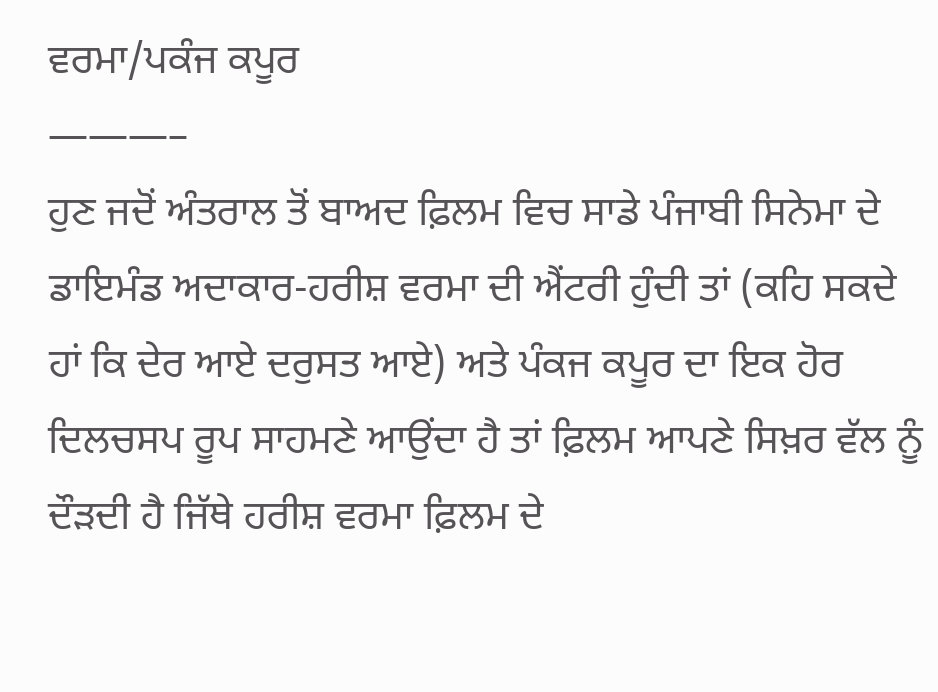ਵਰਮਾ/ਪਕੰਜ ਕਪੂਰ
———–
ਹੁਣ ਜਦੋਂ ਅੰਤਰਾਲ ਤੋਂ ਬਾਅਦ ਫ਼ਿਲਮ ਵਿਚ ਸਾਡੇ ਪੰਜਾਬੀ ਸਿਨੇਮਾ ਦੇ ਡਾਇਮੰਡ ਅਦਾਕਾਰ-ਹਰੀਸ਼ ਵਰਮਾ ਦੀ ਐਂਟਰੀ ਹੁੰਦੀ ਤਾਂ (ਕਹਿ ਸਕਦੇ ਹਾਂ ਕਿ ਦੇਰ ਆਏ ਦਰੁਸਤ ਆਏ) ਅਤੇ ਪੰਕਜ ਕਪੂਰ ਦਾ ਇਕ ਹੋਰ ਦਿਲਚਸਪ ਰੂਪ ਸਾਹਮਣੇ ਆਉਂਦਾ ਹੈ ਤਾਂ ਫ਼ਿਲਮ ਆਪਣੇ ਸਿਖ਼ਰ ਵੱਲ ਨੂੰ ਦੌੜਦੀ ਹੈ ਜਿੱਥੇ ਹਰੀਸ਼ ਵਰਮਾ ਫ਼ਿਲਮ ਦੇ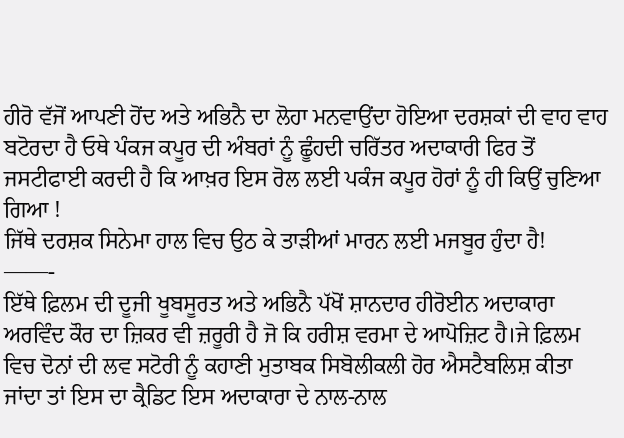ਹੀਰੋ ਵੱਜੋਂ ਆਪਣੀ ਹੋਂਦ ਅਤੇ ਅਭਿਨੈ ਦਾ ਲੋਹਾ ਮਨਵਾਉਂਦਾ ਹੋਇਆ ਦਰਸ਼ਕਾਂ ਦੀ ਵਾਹ ਵਾਹ ਬਟੋਰਦਾ ਹੈ ਓਥੇ ਪੰਕਜ ਕਪੂਰ ਦੀ ਅੰਬਰਾਂ ਨੂੰ ਛੂੰਹਦੀ ਚਰਿੱਤਰ ਅਦਾਕਾਰੀ ਫਿਰ ਤੋਂ ਜਸਟੀਫਾਈ ਕਰਦੀ ਹੈ ਕਿ ਆਖ਼ਰ ਇਸ ਰੋਲ ਲਈ ਪਕੰਜ ਕਪੂਰ ਹੋਰਾਂ ਨੂੰ ਹੀ ਕਿਉਂ ਚੁਣਿਆ ਗਿਆ !
ਜਿੱਥੇ ਦਰਸ਼ਕ ਸਿਨੇਮਾ ਹਾਲ ਵਿਚ ਉਠ ਕੇ ਤਾੜੀਆਂ ਮਾਰਨ ਲਈ ਮਜਬੂਰ ਹੁੰਦਾ ਹੈ!
——-
ਇੱਥੇ ਫ਼ਿਲਮ ਦੀ ਦੂਜੀ ਖੂਬਸੂਰਤ ਅਤੇ ਅਭਿਨੈ ਪੱਖੋਂ ਸ਼ਾਨਦਾਰ ਹੀਰੋਈਨ ਅਦਾਕਾਰਾ ਅਰਵਿੰਦ ਕੌਰ ਦਾ ਜ਼ਿਕਰ ਵੀ ਜ਼ਰੂਰੀ ਹੈ ਜੋ ਕਿ ਹਰੀਸ਼ ਵਰਮਾ ਦੇ ਆਪੋਜ਼ਿਟ ਹੈ।ਜੇ ਫ਼ਿਲਮ ਵਿਚ ਦੋਨਾਂ ਦੀ ਲਵ ਸਟੋਰੀ ਨੂੰ ਕਹਾਣੀ ਮੁਤਾਬਕ ਸਿਬੋਲੀਕਲੀ ਹੋਰ ਐਸਟੈਬਲਿਸ਼ ਕੀਤਾ ਜਾਂਦਾ ਤਾਂ ਇਸ ਦਾ ਕ੍ਰੈਡਿਟ ਇਸ ਅਦਾਕਾਰਾ ਦੇ ਨਾਲ-ਨਾਲ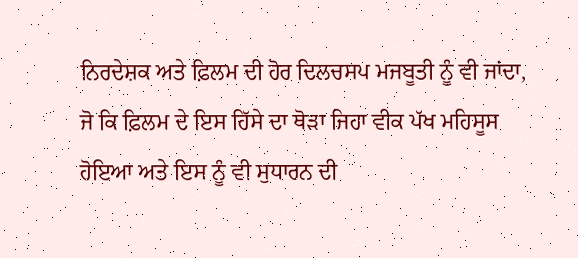ਨਿਰਦੇਸ਼ਕ ਅਤੇ ਫ਼ਿਲਮ ਦੀ ਹੋਰ ਦਿਲਚਸਪ ਮਜਬੂਤੀ ਨੂੰ ਵੀ ਜਾਂਦਾ, ਜੋ ਕਿ ਫ਼ਿਲਮ ਦੇ ਇਸ ਹਿੱਸੇ ਦਾ ਥੋੜਾ ਜਿਹਾ ਵੀਕ ਪੱਖ ਮਹਿਸੂਸ ਹੋਇਆ ਅਤੇ ਇਸ ਨੂੰ ਵੀ ਸੁਧਾਰਨ ਦੀ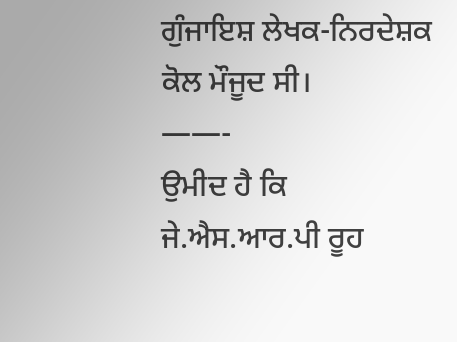ਗੁੰਜਾਇਸ਼ ਲੇਖਕ-ਨਿਰਦੇਸ਼ਕ ਕੋਲ ਮੌਜੂਦ ਸੀ।
——-
ਉਮੀਦ ਹੈ ਕਿ ਜੇ.ਐਸ.ਆਰ.ਪੀ ਰੂਹ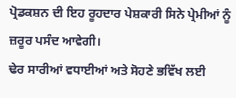ਪ੍ਰੋਡਕਸ਼ਨ ਦੀ ਇਹ ਰੂਹਦਾਰ ਪੇਸ਼ਕਾਰੀ ਸਿਨੇ ਪ੍ਰੇਮੀਆਂ ਨੂੰ ਜ਼ਰੂਰ ਪਸੰਦ ਆਵੇਗੀ।
ਢੇਰ ਸਾਰੀਆਂ ਵਧਾਈਆਂ ਅਤੇ ਸੋਹਣੇ ਭਵਿੱਖ ਲਈ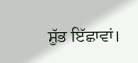ਸ਼ੁੱਭ ਇੱਛਾਵਾਂ।